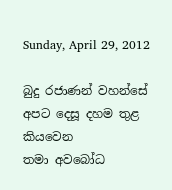Sunday, April 29, 2012

බුදු රජාණන් වහන්සේ අපට දෙසූ දහම තුළ කියවෙන
තමා අවබෝධ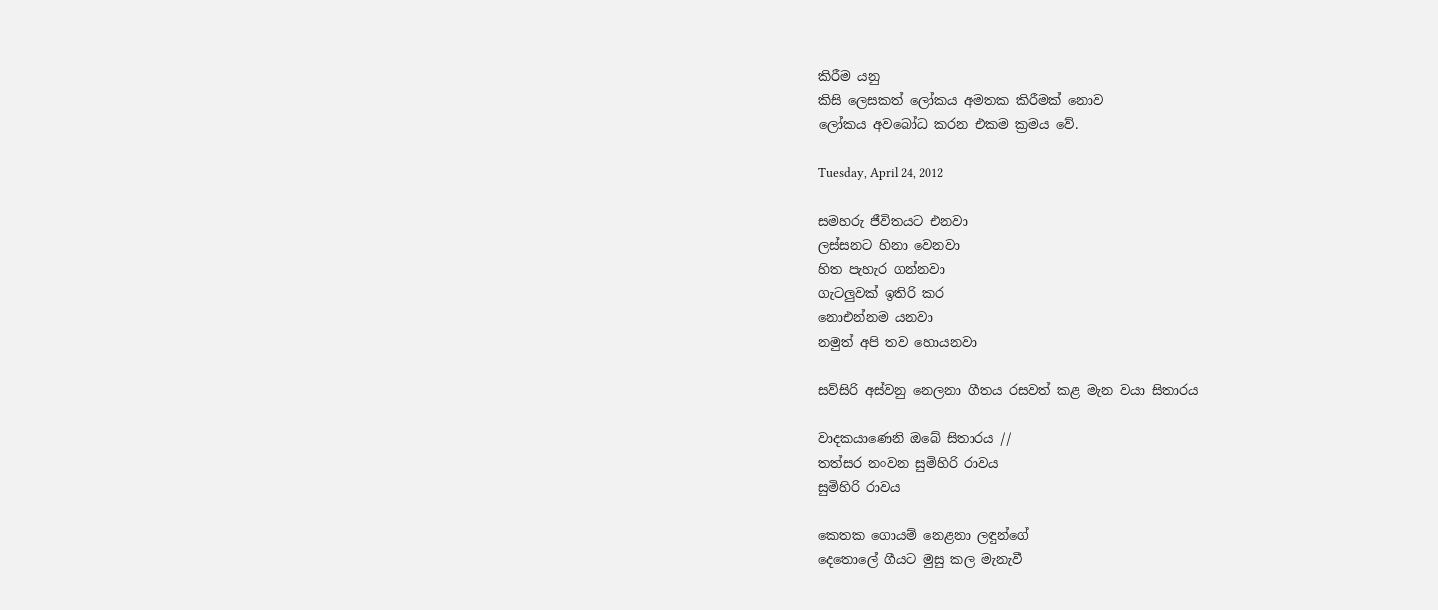කිරීම යනු
කිසි ලෙසකත් ලෝකය අමතක කිරීමක් නොව
ලෝකය අවබෝධ කරන එකම ක්‍රමය වේ.

Tuesday, April 24, 2012

සමහරු ජීවිතයට එනවා
ලස්සනට හිනා වෙනවා
හිත පැහැර ගන්නවා
ගැටලුවක් ඉතිරි කර
නොඑන්නම යනවා
නමුත් අපි තව හොයනවා

සව්සිරි අස්වනු නෙලනා ගීතය රසවත් කළ මැන වයා සිතාරය

වාදකයාණෙනි ඔබේ සිතාරය //
තත්සර නංවන සුමිහිරි රාවය
සුමිහිරි රාවය

කෙතක ගොයම් නෙළනා ලඳුන්ගේ
දෙතොලේ ගීයට මුසු කල මැනැවී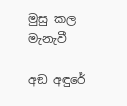මුසු කල මැනැවී

අඞ අඳුරේ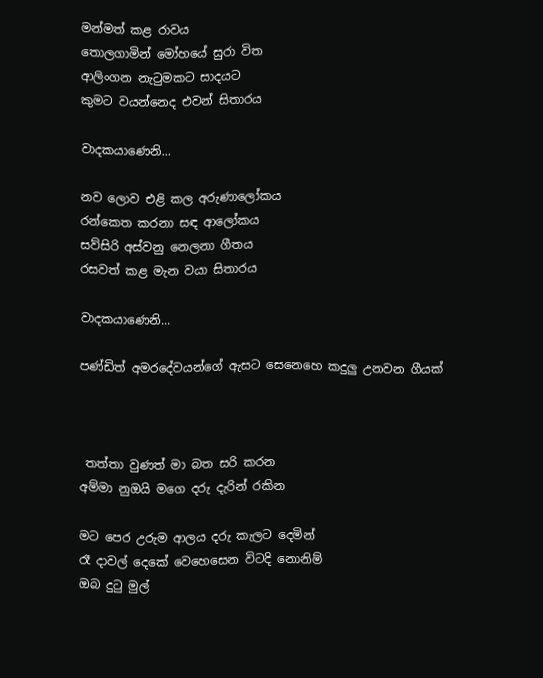මන්මත් කළ රාවය
තොලගාමින් මෝහයේ සුරා විත
ආලිංගන නැටුමකට සාදයට
කුමට වයන්නෙද එවන් සිතාරය

වාදකයාණෙනි...

නව ලොව එළි කල අරුණාලෝකය
රන්කෙත කරනා සඳ ආලෝකය
සව්සිරි අස්වනු නෙලනා ගීතය
රසවත් කළ මැන වයා සිතාරය

වාදකයාණෙනි...

පණ්ඩිත් අමරදේවයන්ගේ ඇසට සෙනෙහෙ කදුලු උනවන ගීයක්



 තත්තා වුණත් මා බත සරි කරන
අම්මා නුඔයි මගෙ දරු දැරින් රකින

මට පෙර උරුම ආලය දරු කැලට දෙමින්
රෑ දාවල් දෙකේ වෙහෙසෙන විටදි නොනිම්
ඔබ දුටු මුල්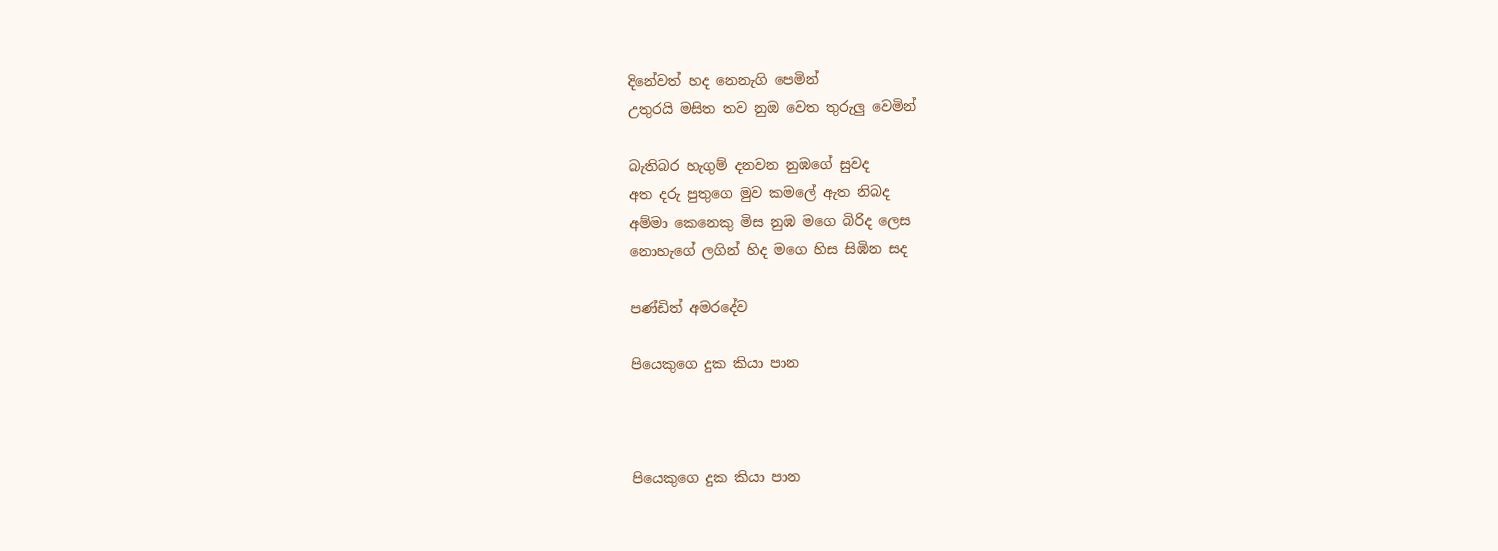දිනේවත් හද නෙනැගි පෙමින්
උතුරයි මසිත තව නුඔ වෙත තුරුලු වෙමින්

බැතිබර හැගුම් දනවන නුඹගේ සුවද
අත දරු පුතුගෙ මුව කමලේ ඇත නිබද
අම්මා කෙනෙකු මිස නුඹ මගෙ බිරිද ලෙස
නොහැගේ ලගින් හිද මගෙ හිස සිඹින සද

පණ්ඩිත් අමරදේව

පියෙකුගෙ දුක කියා පාන



පියෙකුගෙ දුක කියා පාන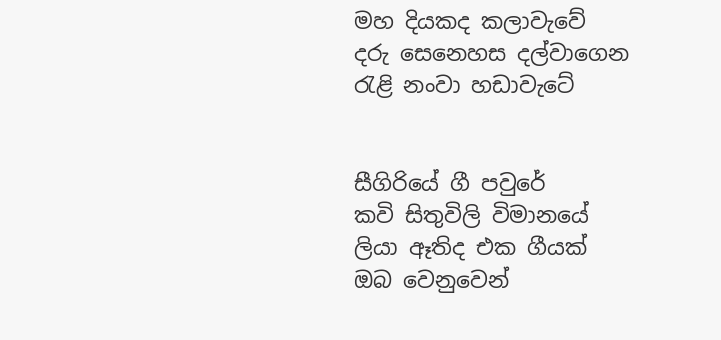මහ දියකද කලාවැවේ
දරු සෙනෙහස දල්වාගෙන
රැළි නංවා හඩාවැටේ


සීගිරියේ ගී පවුරේ
කවි සිතුවිලි විමානයේ
ලියා ඈතිද එක ගීයක්
ඔබ වෙනුවෙන්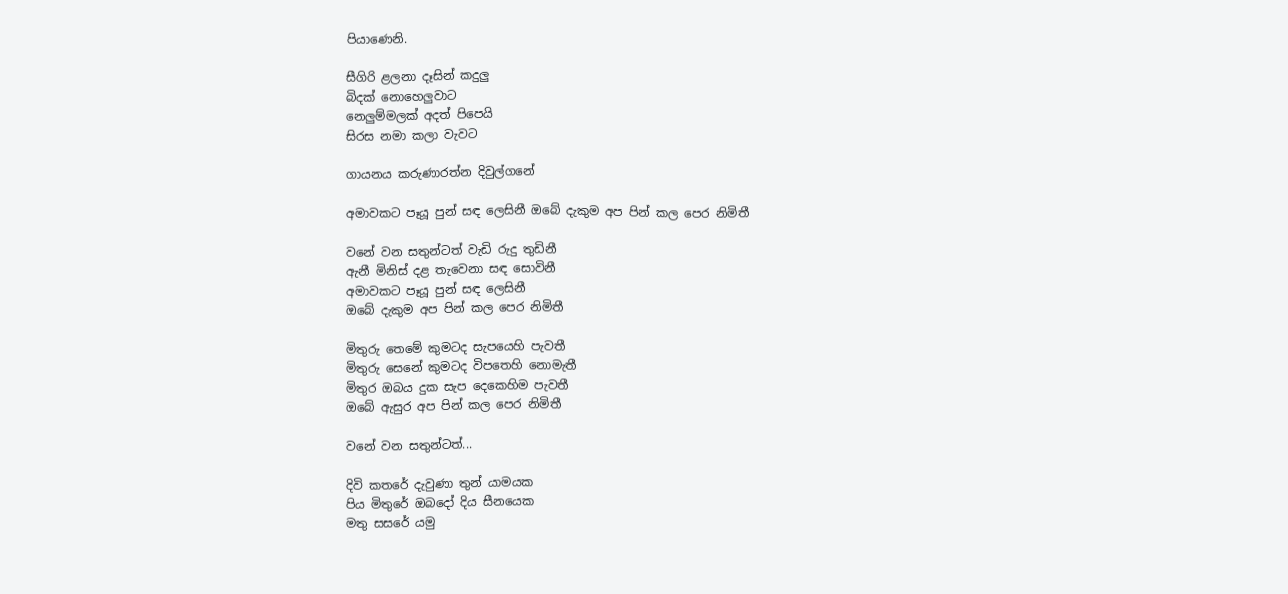පියාණෙනි.

සීගිරි ළලනා දෑසින් කදුලු
බිදක් නොහෙලුවාට
නෙලුම්මලක් අදත් පිපෙයි
සිරස නමා කලා වැවට

ගායනය කරුණාරත්න දිවුල්ගනේ

අමාවකට පෑයූ පුන් සඳ ලෙසිනී ඔබේ දැකුම අප පින් කල පෙර නිමිතී

වනේ වන සතුන්ටත් වැඩි රුදු තුඩිනී
ඇනී මිනිස් දළ තැවෙනා සඳ සොවිනී
අමාවකට පෑයූ පුන් සඳ ලෙසිනී
ඔබේ දැකුම අප පින් කල පෙර නිමිතී

මිතුරු තෙමේ කුමටද සැපයෙහි පැවතී
මිතුරු සෙනේ කුමටද විපතෙහි නොමැතී
මිතුර ඔබය දුක සැප දෙකෙහිම පැවතී
ඔබේ ඇසුර අප පින් කල පෙර නිමිතී

වනේ වන සතුන්ටත්...

දිවි කතරේ දැවුණා තුන් යාමයක
පිය මිතුරේ ඔබදෝ දිය සීනයෙක
මතු සසරේ යමු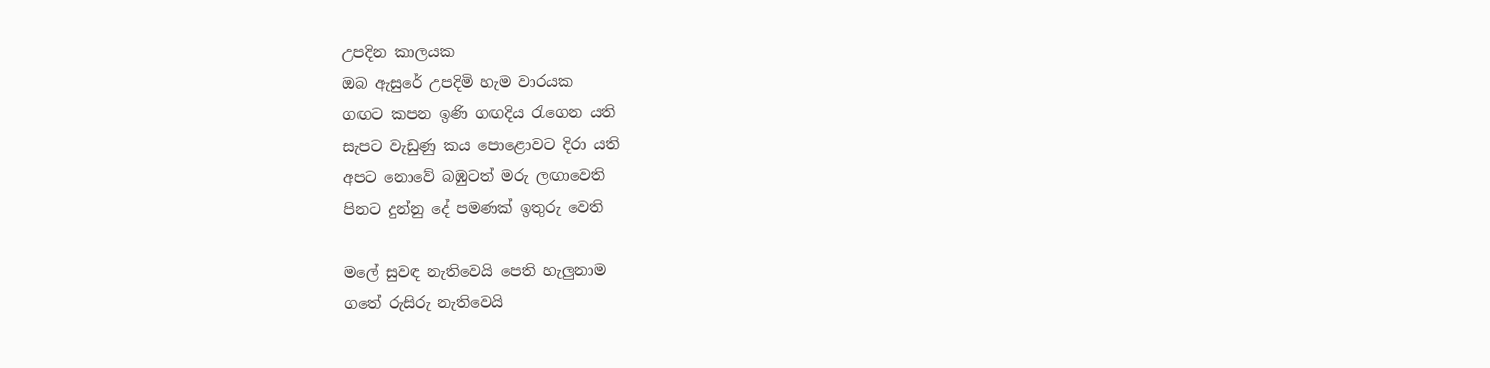උපදින කාලයක
ඔබ ඇසුරේ උපදිමි හැම වාරයක
ගඟට කපන ඉණි ගඟදිය රැගෙන යති
සැපට වැඩුණු කය පොළොවට දිරා යති
අපට නොවේ බඹුටත් මරු ලඟාවෙති
පිනට දුන්නු දේ පමණක් ඉතුරු වෙති

මලේ සුවඳ නැතිවෙයි පෙති හැලුනාම
ගතේ රුසිරු නැතිවෙයි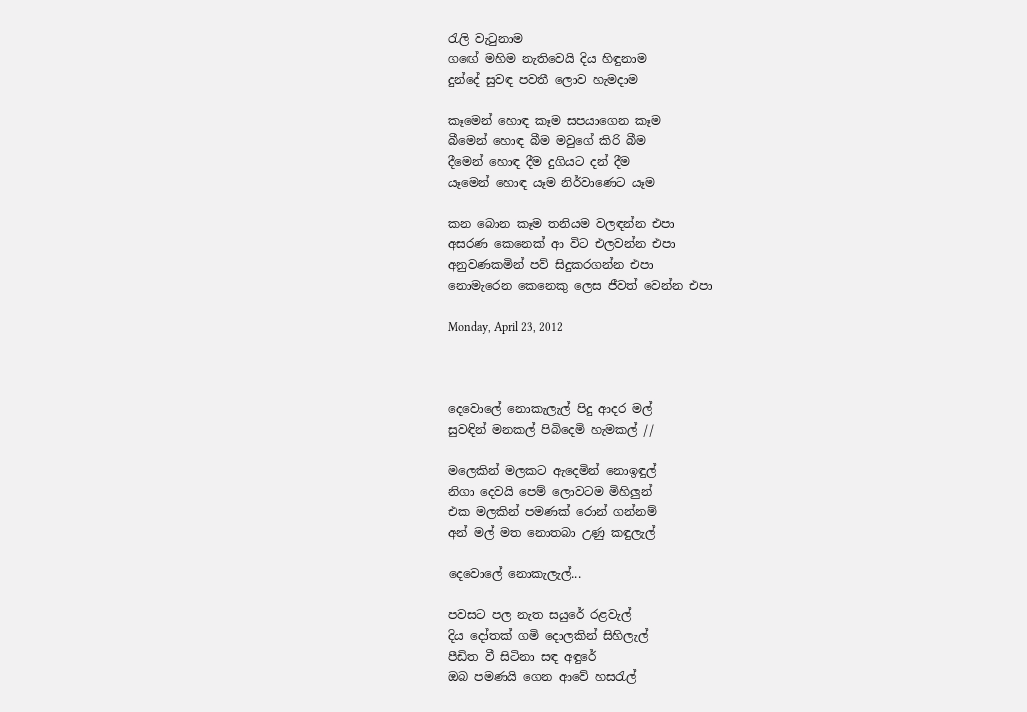රැලි වැටුනාම
ගඟේ මහිම නැතිවෙයි දිය හිඳුනාම
දුන්දේ සුවඳ පවතී ලොව හැමදාම

කෑමෙන් හොඳ කෑම සපයාගෙන කෑම
බීමෙන් හොඳ බීම මවුගේ කිරි බීම
දීමෙන් හොඳ දීම දුගියට දන් දීම
යෑමෙන් හොඳ යෑම නිර්වාණෙට යෑම

කන බොන කෑම තනියම වලඳන්න එපා
අසරණ කෙනෙක් ආ විට එලවන්න එපා
අනුවණකමින් පව් සිදුකරගන්න එපා
නොමැරෙන කෙනෙකු ලෙස ජීවත් වෙන්න එපා

Monday, April 23, 2012



දෙවොලේ නොකැලැල් පිදු ආදර මල්
සුවඳින් මනකල් පිබිදෙමි හැමකල් //

මලෙකින් මලකට ඇදෙමින් නොඉඳුල්
නිගා දෙවයි පෙම් ලොවටම මිහිලුන්
එක මලකින් පමණක් රොන් ගන්නම්
අන් මල් මත නොතබා උණු කඳුලැල්

දෙවොලේ නොකැලැල්...

පවසට පල නැත සයුරේ රළවැල්
දිය දෝතක් ගමි දොලකින් සිහිලැල්
පීඩිත වී සිටිනා සඳ අඳුරේ
ඔබ පමණයි ගෙන ආවේ හසරැල්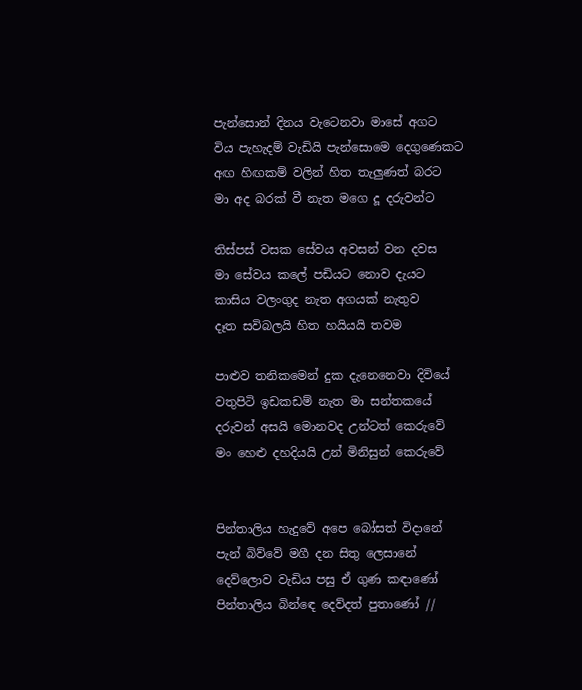පැන්සොන් දිනය වැටෙනවා මාසේ අගට
විය පැහැදම් වැඩියි පැන්සොමෙ දෙගුණෙකට
අඟ හිඟකම් වලින් හිත තැලුණත් බරට
මා අද බරක් වී නැත මගෙ දූ දරුවන්ට

තිස්පස් වසක සේවය අවසන් වන දවස
මා සේවය කලේ පඩියට නොව දැයට
කාසිය වලංගුද නැත අගයක් නැතුව
දෑත සවිබලයි හිත හයියයි තවම

පාළුව තනිකමෙන් දුක දැනෙනෙවා දිවියේ
වතුපිටි ඉඩකඩම් නැත මා සන්තකයේ
දරුවන් අසයි මොනවද උන්ටත් කෙරුවේ
මං හෙළු දහදියයි උන් මිනිසුන් කෙරුවේ


පින්තාලිය හැදුවේ අපෙ බෝසත් විදානේ
පැන් බිව්වේ මගී දන සිතු ලෙසානේ
දෙව්ලොව වැඩිය පසු ඒ ගුණ කඳාණෝ
පින්තාලිය බින්ඳෙ දෙව්දත් පුතාණෝ //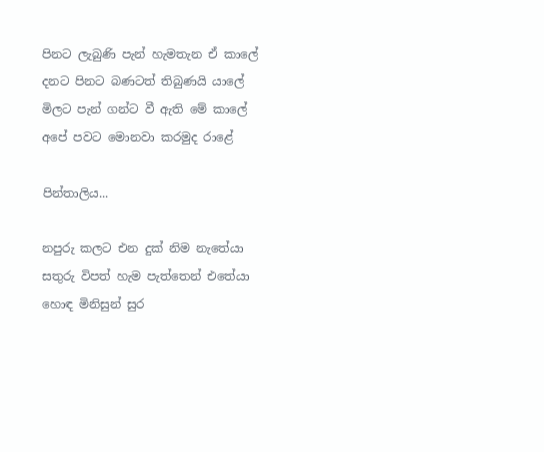පිනට ලැබුණි පැන් හැමතැන ඒ කාලේ
දනට පිනට බණටත් තිබුණයි යාලේ
මිලට පැන් ගන්ට වී ඇති මේ කාලේ
අපේ පවට මොනවා කරමුද රාළේ

පින්තාලිය...

නපුරු කලට එන දුක් නිම නැතේයා
සතුරු විපත් හැම පැත්තෙන් එතේයා
හොඳ මිනිසුන් සුර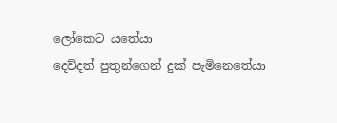ලෝකෙට යතේයා
දෙව්දත් පුතුන්ගෙන් දුක් පැමිනෙතේයා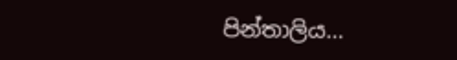පින්තාලිය...